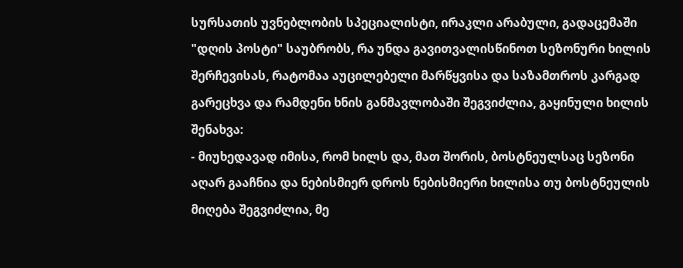სურსათის უვნებლობის სპეციალისტი, ირაკლი არაბული, გადაცემაში "დღის პოსტი" საუბრობს, რა უნდა გავითვალისწინოთ სეზონური ხილის შერჩევისას, რატომაა აუცილებელი მარწყვისა და საზამთროს კარგად გარეცხვა და რამდენი ხნის განმავლობაში შეგვიძლია, გაყინული ხილის შენახვა:
- მიუხედავად იმისა, რომ ხილს და, მათ შორის, ბოსტნეულსაც სეზონი აღარ გააჩნია და ნებისმიერ დროს ნებისმიერი ხილისა თუ ბოსტნეულის მიღება შეგვიძლია, მე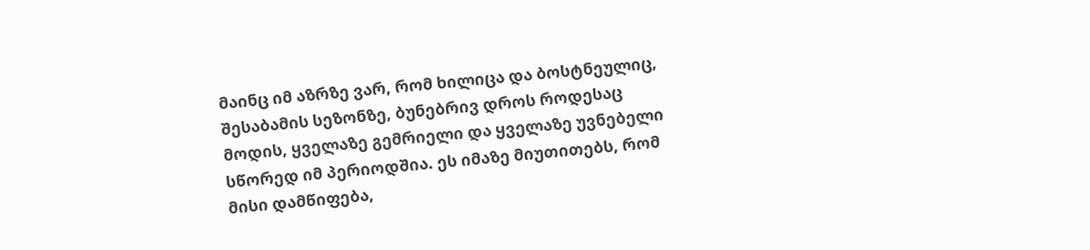მაინც იმ აზრზე ვარ, რომ ხილიცა და ბოსტნეულიც, შესაბამის სეზონზე, ბუნებრივ დროს როდესაც მოდის, ყველაზე გემრიელი და ყველაზე უვნებელი სწორედ იმ პერიოდშია. ეს იმაზე მიუთითებს, რომ მისი დამწიფება,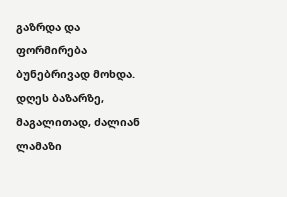გაზრდა და ფორმირება ბუნებრივად მოხდა. დღეს ბაზარზე, მაგალითად, ძალიან ლამაზი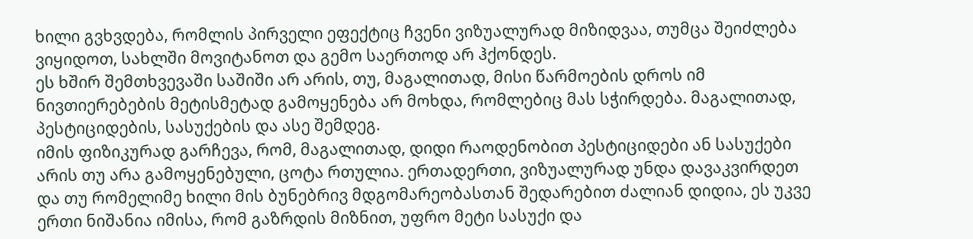ხილი გვხვდება, რომლის პირველი ეფექტიც ჩვენი ვიზუალურად მიზიდვაა, თუმცა შეიძლება ვიყიდოთ, სახლში მოვიტანოთ და გემო საერთოდ არ ჰქონდეს.
ეს ხშირ შემთხვევაში საშიში არ არის, თუ, მაგალითად, მისი წარმოების დროს იმ ნივთიერებების მეტისმეტად გამოყენება არ მოხდა, რომლებიც მას სჭირდება. მაგალითად, პესტიციდების, სასუქების და ასე შემდეგ.
იმის ფიზიკურად გარჩევა, რომ, მაგალითად, დიდი რაოდენობით პესტიციდები ან სასუქები არის თუ არა გამოყენებული, ცოტა რთულია. ერთადერთი, ვიზუალურად უნდა დავაკვირდეთ და თუ რომელიმე ხილი მის ბუნებრივ მდგომარეობასთან შედარებით ძალიან დიდია, ეს უკვე ერთი ნიშანია იმისა, რომ გაზრდის მიზნით, უფრო მეტი სასუქი და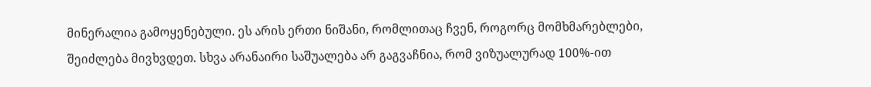მინერალია გამოყენებული. ეს არის ერთი ნიშანი, რომლითაც ჩვენ, როგორც მომხმარებლები, შეიძლება მივხვდეთ. სხვა არანაირი საშუალება არ გაგვაჩნია, რომ ვიზუალურად 100%-ით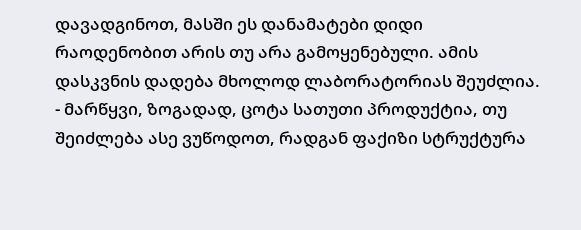დავადგინოთ, მასში ეს დანამატები დიდი რაოდენობით არის თუ არა გამოყენებული. ამის დასკვნის დადება მხოლოდ ლაბორატორიას შეუძლია.
- მარწყვი, ზოგადად, ცოტა სათუთი პროდუქტია, თუ შეიძლება ასე ვუწოდოთ, რადგან ფაქიზი სტრუქტურა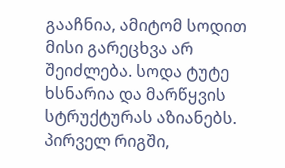გააჩნია, ამიტომ სოდით მისი გარეცხვა არ შეიძლება. სოდა ტუტე ხსნარია და მარწყვის სტრუქტურას აზიანებს. პირველ რიგში,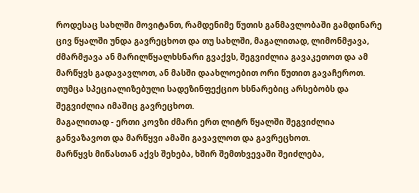როდესაც სახლში მოვიტანთ, რამდენიმე წუთის განმავლობაში გამდინარე ცივ წყალში უნდა გავრეცხოთ და თუ სახლში, მაგალითად, ლიმონმჟავა, ძმარმჟავა ან მარილწყალხსნარი გვაქვს, შეგვიძლია გავაკეთოთ და ამ მარწყვს გადავავლოთ, ან მასში დაახლოებით ორი წუთით გავაჩეროთ. თუმცა სპეციალიზებული სადეზინფექციო ხსნარებიც არსებობს და შეგვიძლია იმაშიც გავრეცხოთ.
მაგალითად - ერთი კოვზი ძმარი ერთ ლიტრ წყალში შეგვიძლია განვაზავოთ და მარწყვი ამაში გავავლოთ და გავრეცხოთ.
მარწყვს მიწასთან აქვს შეხება, ხშირ შემთხვევაში შეიძლება,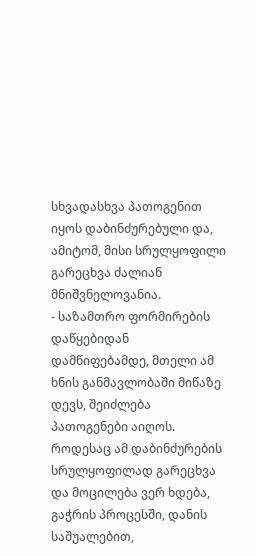სხვადასხვა პათოგენით იყოს დაბინძურებული და, ამიტომ, მისი სრულყოფილი გარეცხვა ძალიან მნიშვნელოვანია.
- საზამთრო ფორმირების დაწყებიდან დამწიფებამდე, მთელი ამ ხნის განმავლობაში მიწაზე დევს, შეიძლება პათოგენები აიღოს. როდესაც ამ დაბინძურების სრულყოფილად გარეცხვა და მოცილება ვერ ხდება, გაჭრის პროცესში, დანის საშუალებით,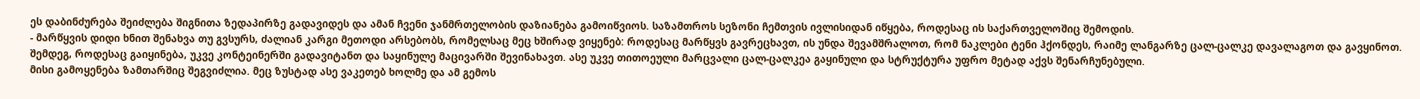ეს დაბინძურება შეიძლება შიგნითა ზედაპირზე გადავიდეს და ამან ჩვენი ჯანმრთელობის დაზიანება გამოიწვიოს. საზამთროს სეზონი ჩემთვის ივლისიდან იწყება, როდესაც ის საქართველოშიც შემოდის.
- მარწყვის დიდი ხნით შენახვა თუ გვსურს, ძალიან კარგი მეთოდი არსებობს, რომელსაც მეც ხშირად ვიყენებ: როდესაც მარწყვს გავრეცხავთ, ის უნდა შევამშრალოთ, რომ ნაკლები ტენი ჰქონდეს, რაიმე ლანგარზე ცალ-ცალკე დავალაგოთ და გავყინოთ. შემდეგ, როდესაც გაიყინება, უკვე კონტეინერში გადავიტანთ და საყინულე მაცივარში შევინახავთ. ასე უკვე თითოეული მარცვალი ცალ-ცალკეა გაყინული და სტრუქტურა უფრო მეტად აქვს შენარჩუნებული.
მისი გამოყენება ზამთარშიც შეგვიძლია. მეც ზუსტად ასე ვაკეთებ ხოლმე და ამ გემოს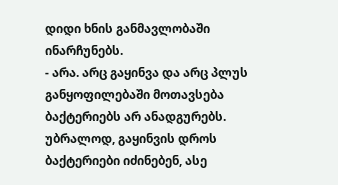დიდი ხნის განმავლობაში ინარჩუნებს.
- არა. არც გაყინვა და არც პლუს განყოფილებაში მოთავსება ბაქტერიებს არ ანადგურებს. უბრალოდ, გაყინვის დროს ბაქტერიები იძინებენ, ასე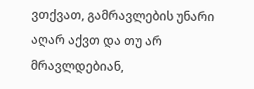ვთქვათ, გამრავლების უნარი აღარ აქვთ და თუ არ მრავლდებიან,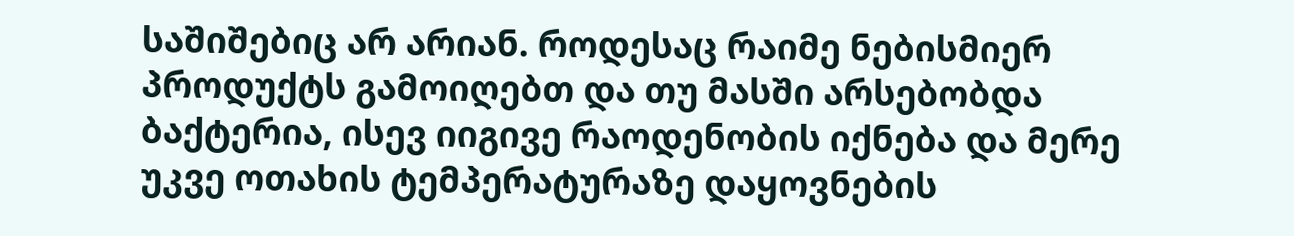საშიშებიც არ არიან. როდესაც რაიმე ნებისმიერ პროდუქტს გამოიღებთ და თუ მასში არსებობდა ბაქტერია, ისევ იიგივე რაოდენობის იქნება და მერე უკვე ოთახის ტემპერატურაზე დაყოვნების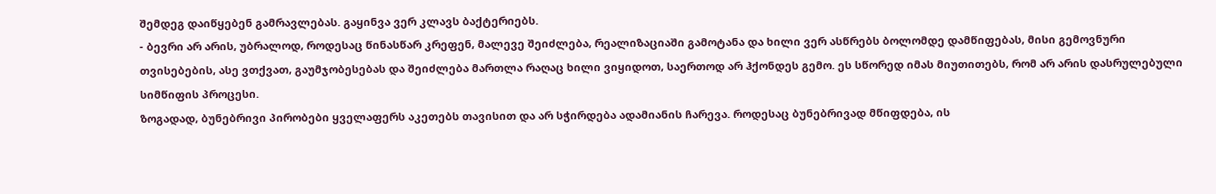შემდეგ დაიწყებენ გამრავლებას. გაყინვა ვერ კლავს ბაქტერიებს.
- ბევრი არ არის, უბრალოდ, როდესაც წინასწარ კრეფენ, მალევე შეიძლება, რეალიზაციაში გამოტანა და ხილი ვერ ასწრებს ბოლომდე დამწიფებას, მისი გემოვნური თვისებების, ასე ვთქვათ, გაუმჯობესებას და შეიძლება მართლა რაღაც ხილი ვიყიდოთ, საერთოდ არ ჰქონდეს გემო. ეს სწორედ იმას მიუთითებს, რომ არ არის დასრულებული სიმწიფის პროცესი.
ზოგადად, ბუნებრივი პირობები ყველაფერს აკეთებს თავისით და არ სჭირდება ადამიანის ჩარევა. როდესაც ბუნებრივად მწიფდება, ის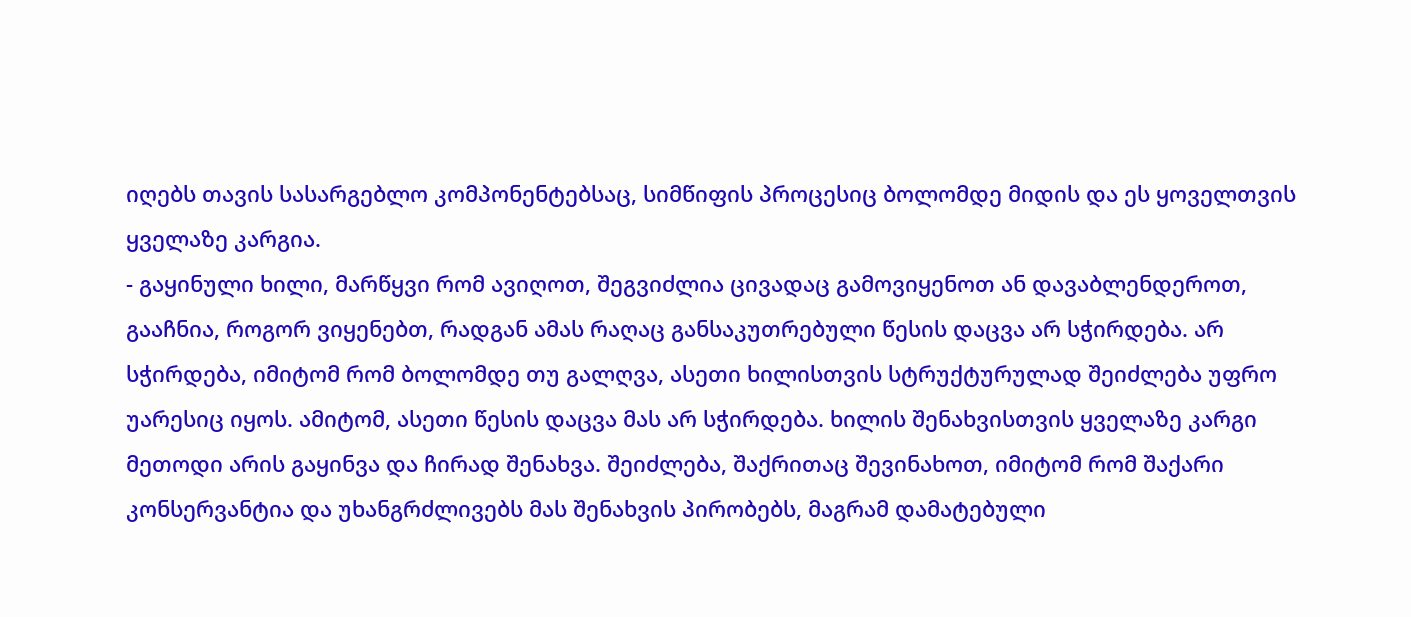იღებს თავის სასარგებლო კომპონენტებსაც, სიმწიფის პროცესიც ბოლომდე მიდის და ეს ყოველთვის ყველაზე კარგია.
- გაყინული ხილი, მარწყვი რომ ავიღოთ, შეგვიძლია ცივადაც გამოვიყენოთ ან დავაბლენდეროთ, გააჩნია, როგორ ვიყენებთ, რადგან ამას რაღაც განსაკუთრებული წესის დაცვა არ სჭირდება. არ სჭირდება, იმიტომ რომ ბოლომდე თუ გალღვა, ასეთი ხილისთვის სტრუქტურულად შეიძლება უფრო უარესიც იყოს. ამიტომ, ასეთი წესის დაცვა მას არ სჭირდება. ხილის შენახვისთვის ყველაზე კარგი მეთოდი არის გაყინვა და ჩირად შენახვა. შეიძლება, შაქრითაც შევინახოთ, იმიტომ რომ შაქარი კონსერვანტია და უხანგრძლივებს მას შენახვის პირობებს, მაგრამ დამატებული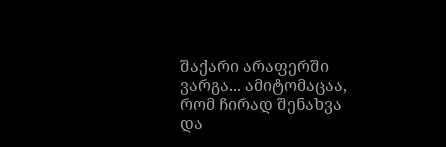შაქარი არაფერში ვარგა... ამიტომაცაა, რომ ჩირად შენახვა და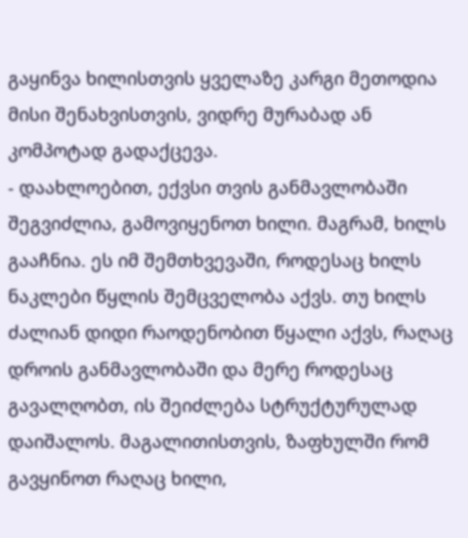გაყინვა ხილისთვის ყველაზე კარგი მეთოდია მისი შენახვისთვის, ვიდრე მურაბად ან კომპოტად გადაქცევა.
- დაახლოებით, ექვსი თვის განმავლობაში შეგვიძლია, გამოვიყენოთ ხილი. მაგრამ, ხილს გააჩნია. ეს იმ შემთხვევაში, როდესაც ხილს ნაკლები წყლის შემცველობა აქვს. თუ ხილს ძალიან დიდი რაოდენობით წყალი აქვს, რაღაც დროის განმავლობაში და მერე როდესაც გავალღობთ, ის შეიძლება სტრუქტურულად დაიშალოს. მაგალითისთვის, ზაფხულში რომ გავყინოთ რაღაც ხილი,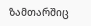ზამთარშიც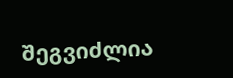შეგვიძლია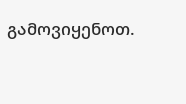გამოვიყენოთ.